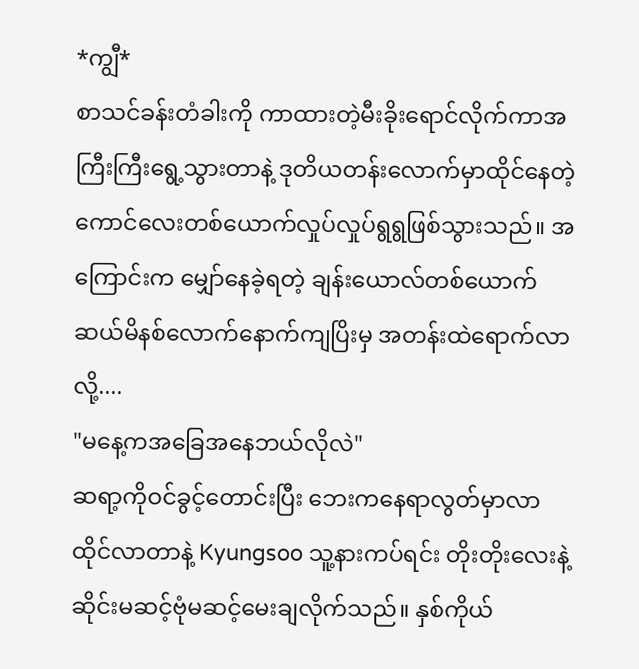*ကျွီ*
စာသင်ခန်းတံခါးကို ကာထားတဲ့မီးခိုးရောင်လိုက်ကာအကြီးကြီးရွေ့သွားတာနဲ့ ဒုတိယတန်းလောက်မှာထိုင်နေတဲ့ ကောင်လေးတစ်ယောက်လှုပ်လှုပ်ရွရွဖြစ်သွားသည်။ အကြောင်းက မျှော်နေခဲ့ရတဲ့ ချန်းယောလ်တစ်ယောက် ဆယ်မိနစ်လောက်နောက်ကျပြိးမှ အတန်းထဲရောက်လာလို့....
"မနေ့ကအခြေအနေဘယ်လိုလဲ"
ဆရာ့ကိုဝင်ခွင့်တောင်းပြီး ဘေးကနေရာလွတ်မှာလာထိုင်လာတာနဲ့ Kyungsoo သူ့နားကပ်ရင်း တိုးတိုးလေးနဲ့ဆိုင်းမဆင့်ဗုံမဆင့်မေးချလိုက်သည်။ နှစ်ကိုယ်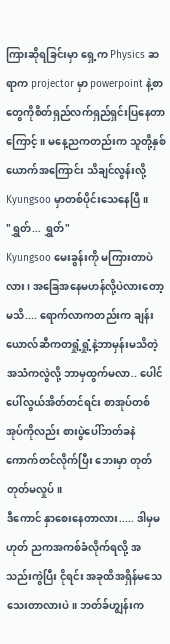ကြားဆိုရခြင်းမှာ ရှေ့က Physics ဆရာက projector မှာ powerpoint နဲ့စာတွေကိုစိတ်ရှည်လက်ရှည်ရှင်းပြနေတာကြောင့်။ မနေ့ညကတည်းက သူတို့နှစ်ယောက်အကြောင်း သိချင်လွန်းလို့ Kyungsoo မှာတစ်ပိုင်းသေနေပြီ။
"ရွှတ်... ရွှတ်"
Kyungsoo မေးခွန်းကို မကြားတာပဲလား၊ အခြေအနေမဟန်လို့ပဲလားတော့မသိ.... ရောက်လာကတည်းက ချန်းယောလ်ဆီကတရှုံ့ရှုံ့နဲ့ဘာမှန်းမသိတဲ့အသံကလွဲလို့ ဘာမှထွက်မလာ.. ပေါင်ပေါ်လွယ်အိတ်တင်ရင်း စာအုပ်တစ်အုပ်ကိုလည်း စားပွဲပေါ်ဘတ်ခနဲကောက်တင်လိုက်ပြီး ဘေးမှာ တုတ်တုတ်မလှုပ်။
ဒီကောင် နှာစေးနေတာလား..... ဒါမှမဟုတ် ညကအကစ်ခံလိုက်ရလို့ အသည်းကွဲပြီး ငိုရင်း အခုထိအရှိန်မသေသေးတာလားပဲ။ ဘတ်ခ်ဟျွန်းက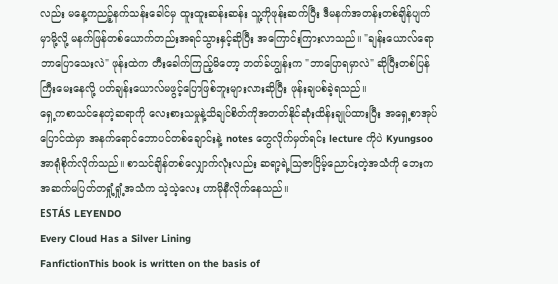လည်း မနေ့ကညဉ့်နက်သန်းခေါင်မှ ထူးထူးဆန်းဆန်း သူ့ကိုဖုန်းဆက်ပြီး ဒီမနက်အတန်းတစ်ချိန်ပျက်မှာမို့လို့ မနက်ဖြန်တစ်ယောက်တည်းအရင်သွားနှင့်ဆိုပြီး အကြောင်းကြားလာသည်။ "ချန်းယောလ်ရောဘာပြောသေးလဲ" ဖုန်းထဲက တီးခေါက်ကြည့်မိတော့ ဘတ်ခ်ဟျွန်းက "ဘာပြောရမှာလဲ" ဆိုပြီးတစ်ပြန်ကြီးမေးနေလို့ ပတ်ချန်းယောလ်မဖွင့်ပြောဖြစ်ဘူးများလားဆိုပြီး ဖုန်းချပစ်ခဲ့ရသည်။
ရှေ့ကစာသင်နေတဲ့ဆရာကို လေးစားသမှုနဲ့သိချင်စိတ်ကိုအတတ်နိုင်ဆုံးထိန်းချုပ်ထားပြီး အရှေ့စာအုပ်ပြောင်ထဲမှာ အနက်ရောင်ဘောပင်တစ်ချောင်းနဲ့ notes တွေလိုက်မှတ်ရင်း lecture ကိုပဲ Kyungsoo အာရုံစိုက်လိုက်သည်။ စာသင်ချိန်တစ်လျှောက်လုံးလည်း ဆရာ့ရဲ့သြဇာငြိမ့်ညောင်းတဲ့အသံကို ဘေးက အဆက်မပြတ်တရှုံ့ရှုံ့အသံက သဲ့သဲ့လေး ဟာမိုနီလိုက်နေသည်။
ESTÁS LEYENDO
Every Cloud Has a Silver Lining
FanfictionThis book is written on the basis of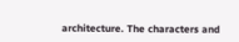architecture. The characters and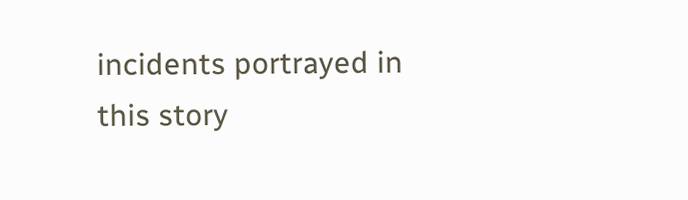incidents portrayed in this story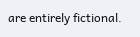are entirely fictional.